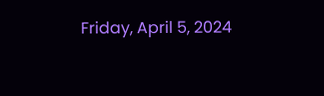Friday, April 5, 2024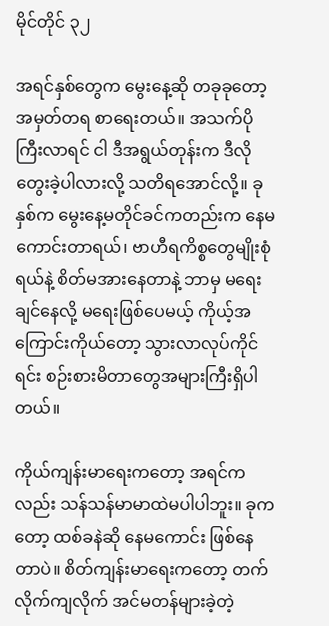မိုင်တိုင် ၃၂

အရင်နှစ်တွေက မွေးနေ့ဆို တခုခုတော့ အမှတ်တရ စာရေးတယ်။ အသက်ပိုကြီးလာရင် ငါ ဒီအရွယ်တုန်းက ဒီလိုတွေးခဲ့ပါလားလို့ သတိရအောင်လို့။ ခုနှစ်က မွေးနေ့မတိုင်ခင်ကတည်းက နေမကောင်းတာရယ်၊ ဗာဟီရကိစ္စတွေမျိုးစုံရယ်နဲ့ စိတ်မအားနေတာနဲ့ ဘာမှ မရေးချင်နေလို့ မရေးဖြစ်ပေမယ့် ကိုယ့်အကြောင်းကိုယ်တော့ သွားလာလုပ်ကိုင်ရင်း စဉ်းစားမိတာတွေအများကြီးရှိပါတယ်။

ကိုယ်ကျန်းမာရေးကတော့ အရင်ကလည်း သန်သန်မာမာထဲမပါပါဘူး။ ခုကတော့ ထစ်ခနဲဆို နေမကောင်း ဖြစ်နေတာပဲ။ စိတ်ကျန်းမာရေးကတော့ တက်လိုက်ကျလိုက် အင်မတန်များခဲ့တဲ့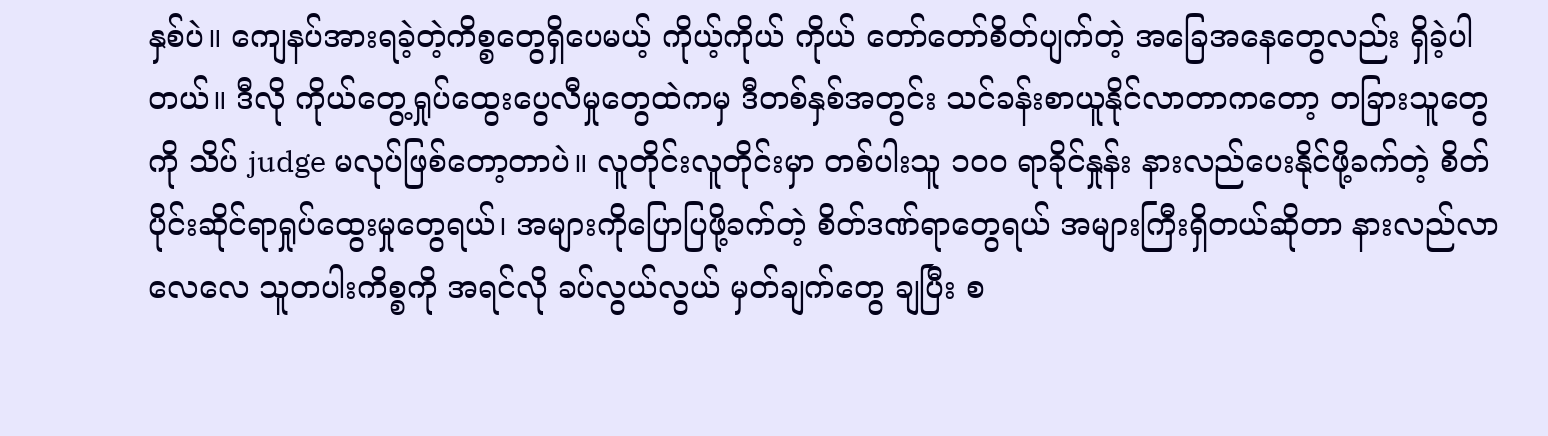နှစ်ပဲ။ ကျေနပ်အားရခဲ့တဲ့ကိစ္စတွေရှိပေမယ့် ကိုယ့်ကိုယ် ကိုယ် တော်တော်စိတ်ပျက်တဲ့ အခြေအနေတွေလည်း ရှိခဲ့ပါတယ်။ ဒီလို ကိုယ်တွေ့ရှုပ်ထွေးပွေလီမှုတွေထဲကမှ ဒီတစ်နှစ်အတွင်း သင်ခန်းစာယူနိုင်လာတာကတော့ တခြားသူတွေကို သိပ် judge မလုပ်ဖြစ်တော့တာပဲ။ လူတိုင်းလူတိုင်းမှာ တစ်ပါးသူ ၁၀၀ ရာခိုင်နှုန်း နားလည်ပေးနိုင်ဖို့ခက်တဲ့ စိတ်ပိုင်းဆိုင်ရာရှုပ်ထွေးမှုတွေရယ်၊ အများကိုပြောပြဖို့ခက်တဲ့ စိတ်ဒဏ်ရာတွေရယ် အများကြီးရှိတယ်ဆိုတာ နားလည်လာလေလေ သူတပါးကိစ္စကို အရင်လို ခပ်လွယ်လွယ် မှတ်ချက်တွေ ချပြီး စ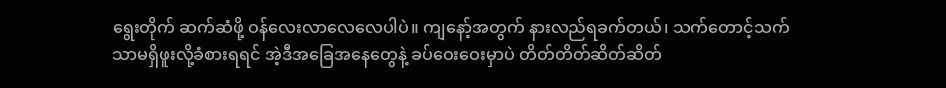ရွေးတိုက် ဆက်ဆံဖို့ ဝန်လေးလာလေလေပါပဲ။ ကျနော့်အတွက် နားလည်ရခက်တယ်၊ သက်တောင့်သက်သာမရှိဖူးလို့ခံစားရရင် အဲ့ဒီအခြေအနေတွေနဲ့ ခပ်ဝေးဝေးမှာပဲ တိတ်တိတ်ဆိတ်ဆိတ်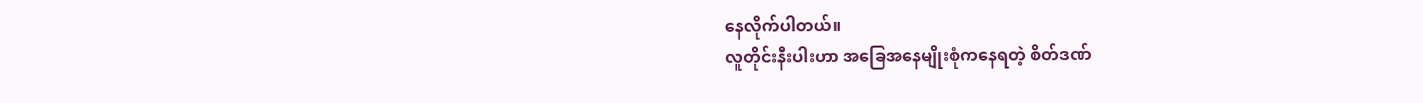နေလိုက်ပါတယ်။
လူတိုင်းနီးပါးဟာ အခြေအနေမျိုးစုံကနေရတဲ့ စိတ်ဒဏ်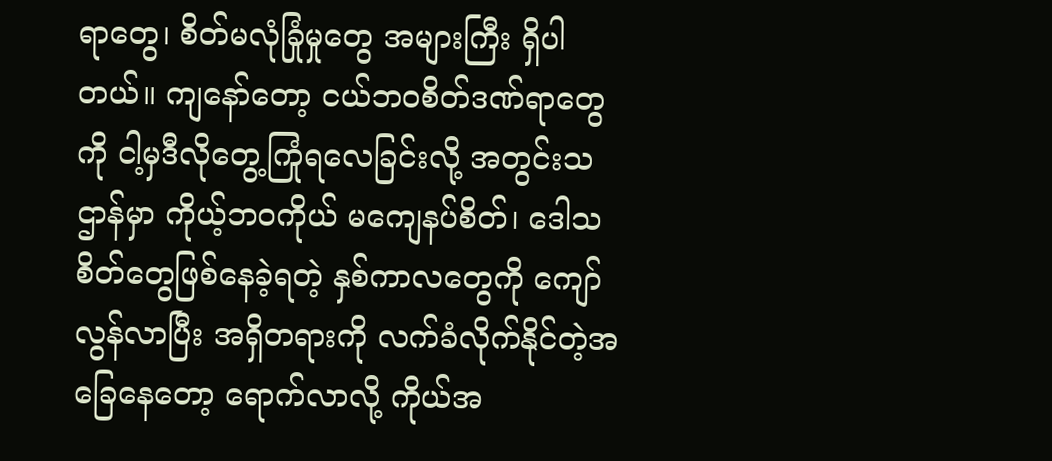ရာတွေ၊ စိတ်မလုံခြုံမှုတွေ အများကြီး ရှိပါတယ်။ ကျနော်တော့ ငယ်ဘဝစိတ်ဒဏ်ရာတွေကို ငါ့မှဒီလိုတွေ့ကြုံရလေခြင်းလို့ အတွင်းသဌာန်မှာ ကိုယ့်ဘဝကိုယ် မကျေနပ်စိတ်၊ ဒေါသစိတ်တွေဖြစ်နေခဲ့ရတဲ့ နှစ်ကာလတွေကို ကျော်လွန်လာပြီး အရှိတရားကို လက်ခံလိုက်နိုင်တဲ့အခြေနေတော့ ရောက်လာလို့ ကိုယ်အ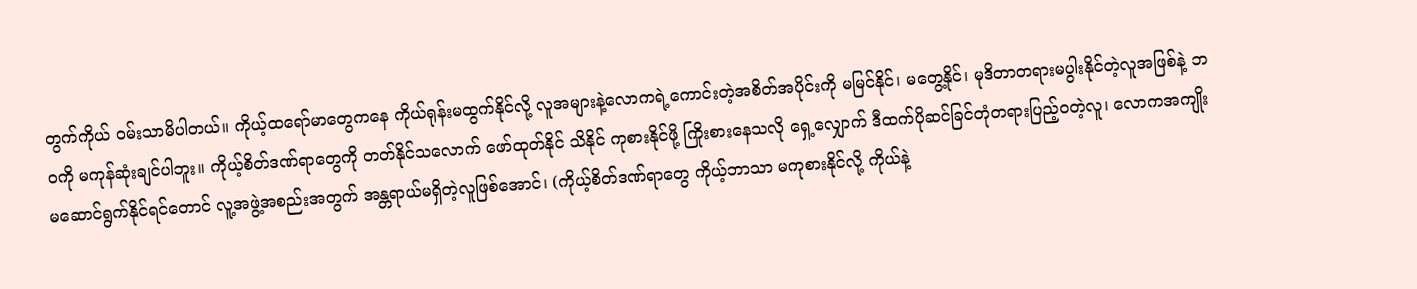တွက်ကိုယ် ဝမ်းသာမိပါတယ်။ ကိုယ့်ထရော်မာတွေကနေ ကိုယ်ရုန်းမထွက်နိုင်လို့ လူအများနဲ့လောကရဲ့ကောင်းတဲ့အစိတ်အပိုင်းကို မမြင်နိုင်၊ မတွေ့နိုင်၊ မုဒိတာတရားမပွါးနိုင်တဲ့လူအဖြစ်နဲ့ ဘဝကို မကုန်ဆုံးချင်ပါဘူး။ ကိုယ့်စိတ်ဒဏ်ရာတွေကို တတ်နိုင်သလောက် ဖော်ထုတ်နိုင် သိနိုင် ကုစားနိုင်ဖို့ ကြိုးစားနေသလို ရှေ့လျှောက် ဒီထက်ပိုဆင်ခြင်တုံတရားပြည့်ဝတဲ့လူ၊ လောကအကျိုး မဆောင်ရွက်နိုင်ရင်တောင် လူ့အဖွဲ့အစည်းအတွက် အန္တရာယ်မရှိတဲ့လူဖြစ်အောင်၊ (ကိုယ့်စိတ်ဒဏ်ရာတွေ ကိုယ့်ဘာသာ မကုစားနိုင်လို့ ကိုယ်နဲ့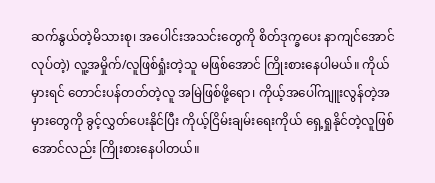ဆက်နွယ်တဲ့မိသားစု၊ အပေါင်းအသင်းတွေကို စိတ်ဒုက္ခပေး နာကျင်အောင်လုပ်တဲ့) လူ့အမှိုက်/လူဖြစ်ရှုံးတဲ့သူ မဖြစ်အောင် ကြိုးစားနေပါမယ်။ ကိုယ်မှားရင် တောင်းပန်တတ်တဲ့လူ အမြဲဖြစ်ဖို့ရော၊ ကိုယ့်အပေါ်ကျူးလွန်တဲ့အမှားတွေကို ခွင့်လွှတ်ပေးနိုင်ပြီး ကိုယ့်ငြိမ်းချမ်းရေးကိုယ် ရှေ့ရှုနိုင်တဲ့လူဖြစ်အောင်လည်း ကြိုးစားနေပါတယ်။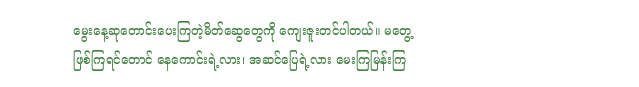မွေးနေ့ဆုတောင်းပေးကြတဲ့မိတ်ဆွေတွေကို ကျေးဇူးတင်ပါတယ်။ မတွေ့ဖြစ်ကြရင်တောင် နေကောင်းရဲ့လား၊ အဆင်ပြေရဲ့လား မေးကြမြန်းကြ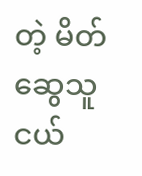တဲ့ မိတ်ဆွေသူငယ်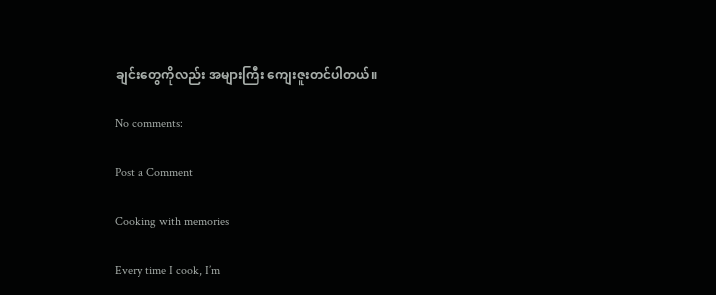ချင်းတွေကိုလည်း အများကြီး ကျေးဇူးတင်ပါတယ်။

No comments:

Post a Comment

Cooking with memories

Every time I cook, I’m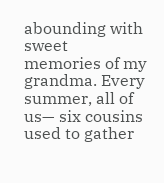abounding with sweet memories of my grandma. Every summer, all of us— six cousins used to gather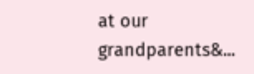at our grandparents&...